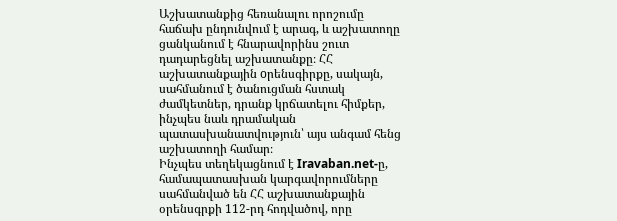Աշխատանքից հեռանալու որոշումը հաճախ ընդունվում է արագ, և աշխատողը ցանկանում է հնարավորինս շուտ դադարեցնել աշխատանքը։ ՀՀ աշխատանքային oրենսգիրքը, սակայն, սահմանում է ծանուցման հստակ ժամկետներ, դրանք կրճատելու հիմքեր, ինչպես նաև դրամական պատասխանատվություն՝ այս անգամ հենց աշխատողի համար։
Ինչպես տեղեկացնում է Iravaban.net-ը, համապատասխան կարգավորումները սահմանված են ՀՀ աշխատանքային օրենսգրքի 112-րդ հոդվածով, որը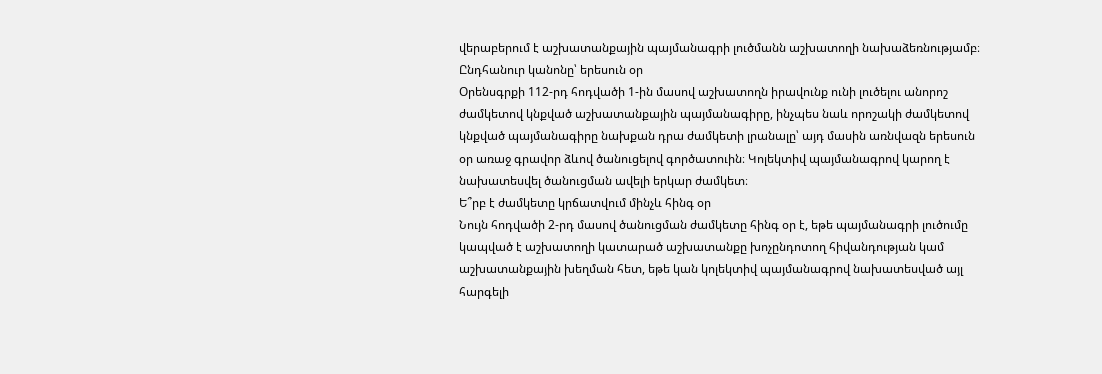վերաբերում է աշխատանքային պայմանագրի լուծմանն աշխատողի նախաձեռնությամբ։
Ընդհանուր կանոնը՝ երեսուն օր
Օրենսգրքի 112-րդ հոդվածի 1-ին մասով աշխատողն իրավունք ունի լուծելու անորոշ ժամկետով կնքված աշխատանքային պայմանագիրը, ինչպես նաև որոշակի ժամկետով կնքված պայմանագիրը նախքան դրա ժամկետի լրանալը՝ այդ մասին առնվազն երեսուն օր առաջ գրավոր ձևով ծանուցելով գործատուին։ Կոլեկտիվ պայմանագրով կարող է նախատեսվել ծանուցման ավելի երկար ժամկետ։
Ե՞րբ է ժամկետը կրճատվում մինչև հինգ օր
Նույն հոդվածի 2-րդ մասով ծանուցման ժամկետը հինգ օր է, եթե պայմանագրի լուծումը կապված է աշխատողի կատարած աշխատանքը խոչընդոտող հիվանդության կամ աշխատանքային խեղման հետ, եթե կան կոլեկտիվ պայմանագրով նախատեսված այլ հարգելի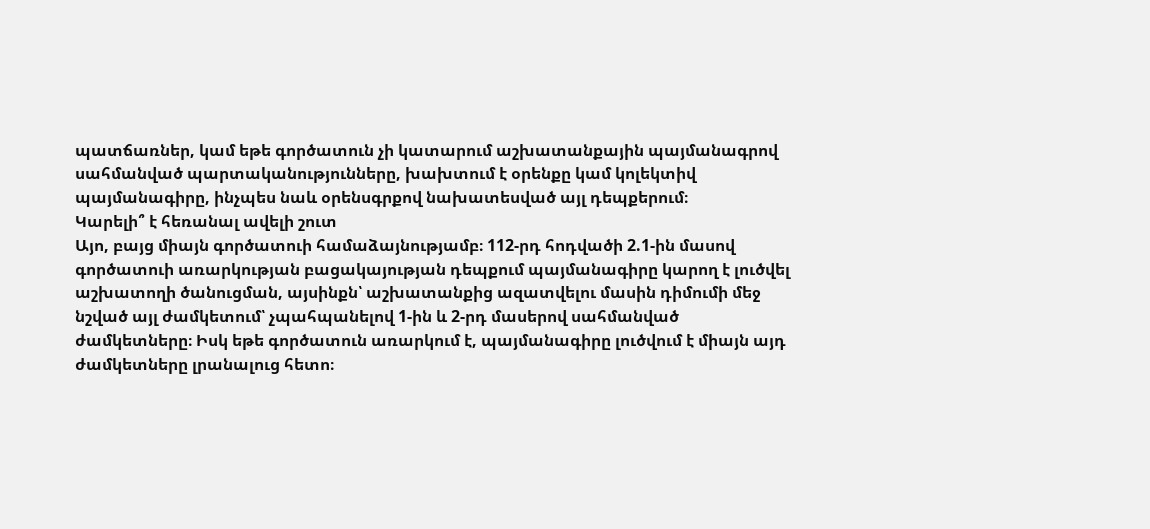պատճառներ, կամ եթե գործատուն չի կատարում աշխատանքային պայմանագրով սահմանված պարտականությունները, խախտում է օրենքը կամ կոլեկտիվ պայմանագիրը, ինչպես նաև օրենսգրքով նախատեսված այլ դեպքերում։
Կարելի՞ է հեռանալ ավելի շուտ
Այո, բայց միայն գործատուի համաձայնությամբ։ 112-րդ հոդվածի 2.1-ին մասով գործատուի առարկության բացակայության դեպքում պայմանագիրը կարող է լուծվել աշխատողի ծանուցման, այսինքն՝ աշխատանքից ազատվելու մասին դիմումի մեջ նշված այլ ժամկետում՝ չպահպանելով 1-ին և 2-րդ մասերով սահմանված ժամկետները։ Իսկ եթե գործատուն առարկում է, պայմանագիրը լուծվում է միայն այդ ժամկետները լրանալուց հետո։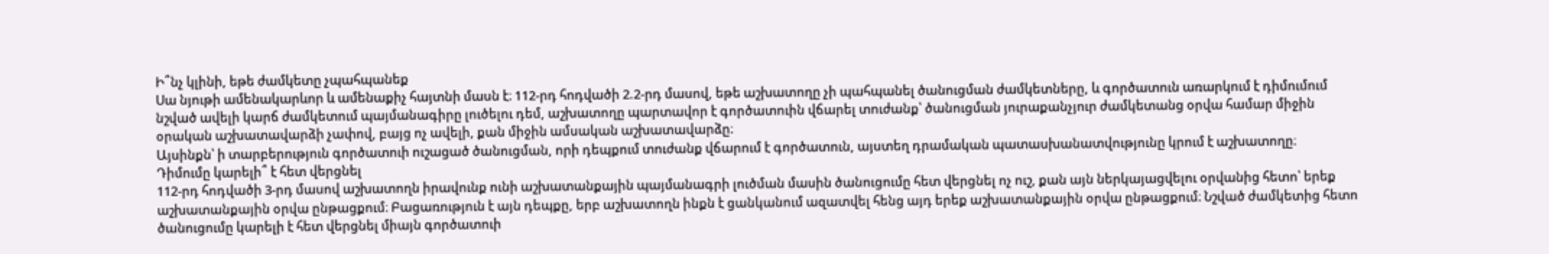Ի՞նչ կլինի, եթե ժամկետը չպահպանեք
Սա նյութի ամենակարևոր և ամենաքիչ հայտնի մասն է։ 112-րդ հոդվածի 2.2-րդ մասով, եթե աշխատողը չի պահպանել ծանուցման ժամկետները, և գործատուն առարկում է դիմումում նշված ավելի կարճ ժամկետում պայմանագիրը լուծելու դեմ, աշխատողը պարտավոր է գործատուին վճարել տուժանք՝ ծանուցման յուրաքանչյուր ժամկետանց օրվա համար միջին օրական աշխատավարձի չափով, բայց ոչ ավելի, քան միջին ամսական աշխատավարձը։
Այսինքն՝ ի տարբերություն գործատուի ուշացած ծանուցման, որի դեպքում տուժանք վճարում է գործատուն, այստեղ դրամական պատասխանատվությունը կրում է աշխատողը։
Դիմումը կարելի՞ է հետ վերցնել
112-րդ հոդվածի 3-րդ մասով աշխատողն իրավունք ունի աշխատանքային պայմանագրի լուծման մասին ծանուցումը հետ վերցնել ոչ ուշ, քան այն ներկայացվելու օրվանից հետո՝ երեք աշխատանքային օրվա ընթացքում։ Բացառություն է այն դեպքը, երբ աշխատողն ինքն է ցանկանում ազատվել հենց այդ երեք աշխատանքային օրվա ընթացքում։ Նշված ժամկետից հետո ծանուցումը կարելի է հետ վերցնել միայն գործատուի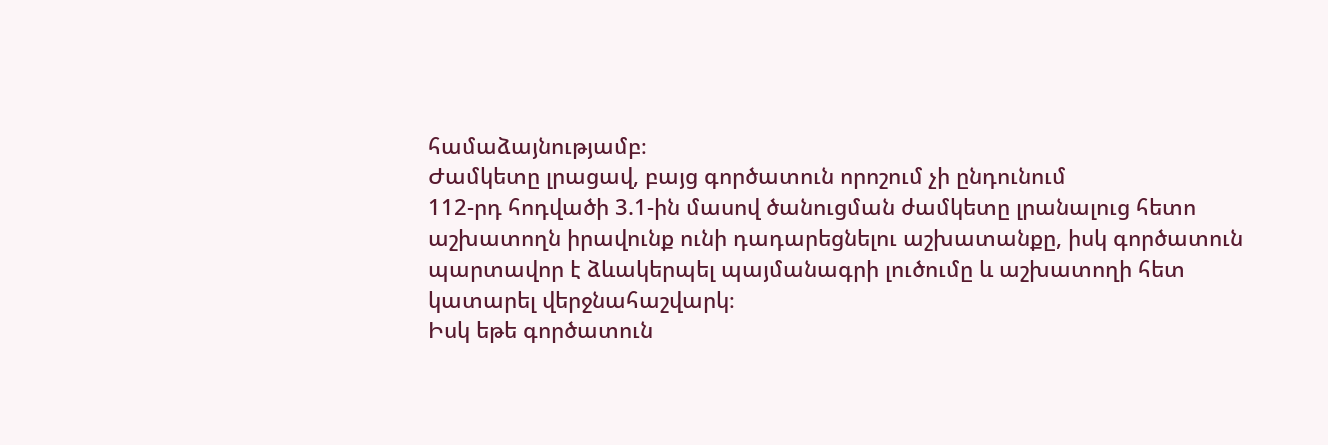համաձայնությամբ։
Ժամկետը լրացավ, բայց գործատուն որոշում չի ընդունում
112-րդ հոդվածի 3.1-ին մասով ծանուցման ժամկետը լրանալուց հետո աշխատողն իրավունք ունի դադարեցնելու աշխատանքը, իսկ գործատուն պարտավոր է ձևակերպել պայմանագրի լուծումը և աշխատողի հետ կատարել վերջնահաշվարկ։
Իսկ եթե գործատուն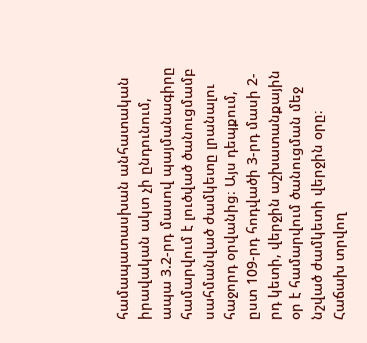համապատասխան անհատական իրավական ակտ չի ընդունում, ապա 3.2-րդ մասով պայմանագիրը համարվում է լուծված ծանուցմամբ սահմանված ժամկետը լրանալու հաջորդ օրվանից։ Այս դեպքում, ըստ 109-րդ հոդվածի 3-րդ մասի 2-րդ կետի, վերջին աշխատանքային օր է համարվում ծանուցման մեջ նշված ժամկետի վերջին օրը։
Հաճախ տրվող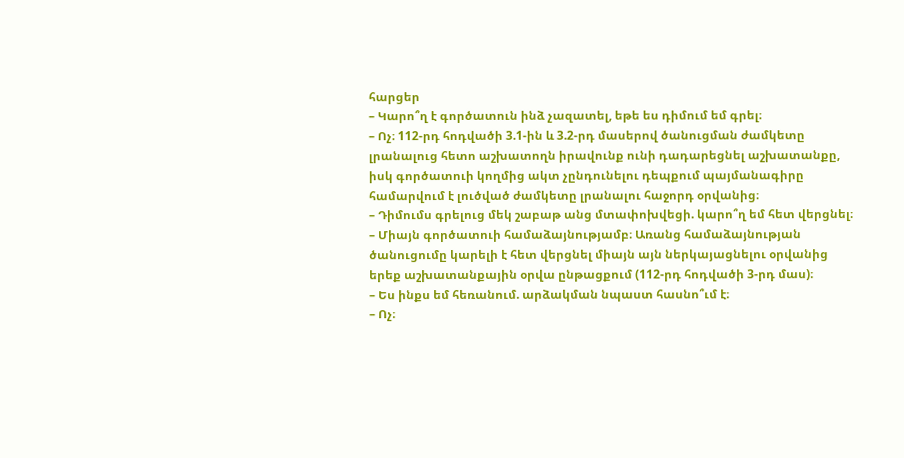հարցեր
– Կարո՞ղ է գործատուն ինձ չազատել, եթե ես դիմում եմ գրել։
– Ոչ։ 112-րդ հոդվածի 3.1-ին և 3.2-րդ մասերով ծանուցման ժամկետը լրանալուց հետո աշխատողն իրավունք ունի դադարեցնել աշխատանքը, իսկ գործատուի կողմից ակտ չընդունելու դեպքում պայմանագիրը համարվում է լուծված ժամկետը լրանալու հաջորդ օրվանից։
– Դիմումս գրելուց մեկ շաբաթ անց մտափոխվեցի. կարո՞ղ եմ հետ վերցնել։
– Միայն գործատուի համաձայնությամբ։ Առանց համաձայնության ծանուցումը կարելի է հետ վերցնել միայն այն ներկայացնելու օրվանից երեք աշխատանքային օրվա ընթացքում (112-րդ հոդվածի 3-րդ մաս)։
– Ես ինքս եմ հեռանում. արձակման նպաստ հասնո՞ւմ է։
– Ոչ։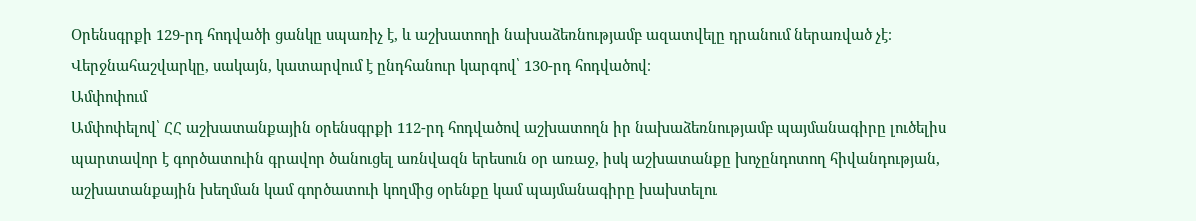Օրենսգրքի 129-րդ հոդվածի ցանկը սպառիչ է, և աշխատողի նախաձեռնությամբ ազատվելը դրանում ներառված չէ։ Վերջնահաշվարկը, սակայն, կատարվում է ընդհանուր կարգով՝ 130-րդ հոդվածով։
Ամփոփում
Ամփոփելով՝ ՀՀ աշխատանքային օրենսգրքի 112-րդ հոդվածով աշխատողն իր նախաձեռնությամբ պայմանագիրը լուծելիս պարտավոր է գործատուին գրավոր ծանուցել առնվազն երեսուն օր առաջ, իսկ աշխատանքը խոչընդոտող հիվանդության, աշխատանքային խեղման կամ գործատուի կողմից օրենքը կամ պայմանագիրը խախտելու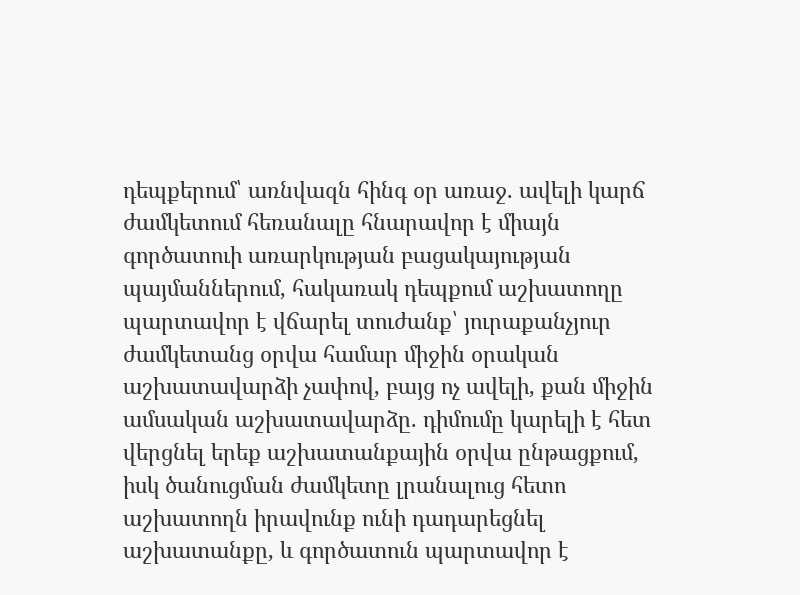դեպքերում՝ առնվազն հինգ օր առաջ. ավելի կարճ ժամկետում հեռանալը հնարավոր է միայն գործատուի առարկության բացակայության պայմաններում, հակառակ դեպքում աշխատողը պարտավոր է վճարել տուժանք՝ յուրաքանչյուր ժամկետանց օրվա համար միջին օրական աշխատավարձի չափով, բայց ոչ ավելի, քան միջին ամսական աշխատավարձը. դիմումը կարելի է հետ վերցնել երեք աշխատանքային օրվա ընթացքում, իսկ ծանուցման ժամկետը լրանալուց հետո աշխատողն իրավունք ունի դադարեցնել աշխատանքը, և գործատուն պարտավոր է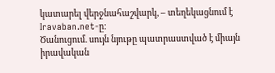կատարել վերջնահաշվարկ, – տեղեկացնում է Iravaban.net-ը։
Ծանուցում. սույն նյութը պատրաստված է միայն իրավական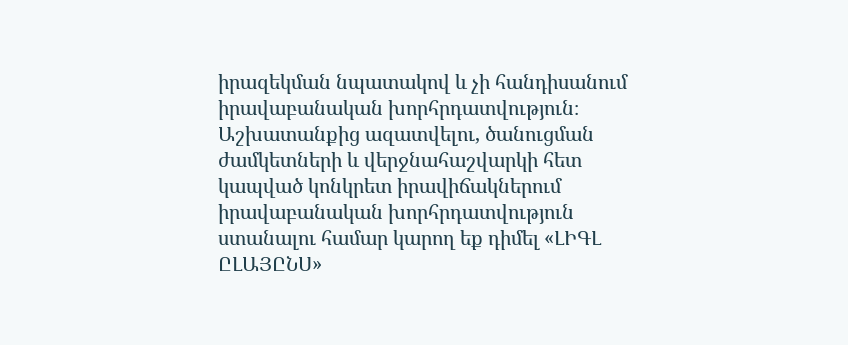իրազեկման նպատակով և չի հանդիսանում իրավաբանական խորհրդատվություն։ Աշխատանքից ազատվելու, ծանուցման ժամկետների և վերջնահաշվարկի հետ կապված կոնկրետ իրավիճակներում իրավաբանական խորհրդատվություն ստանալու համար կարող եք դիմել «ԼԻԳԼ ԸԼԱՅԸՆՍ»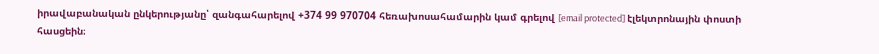իրավաբանական ընկերությանը՝ զանգահարելով +374 99 970704 հեռախոսահամարին կամ գրելով [email protected] էլեկտրոնային փոստի հասցեին։